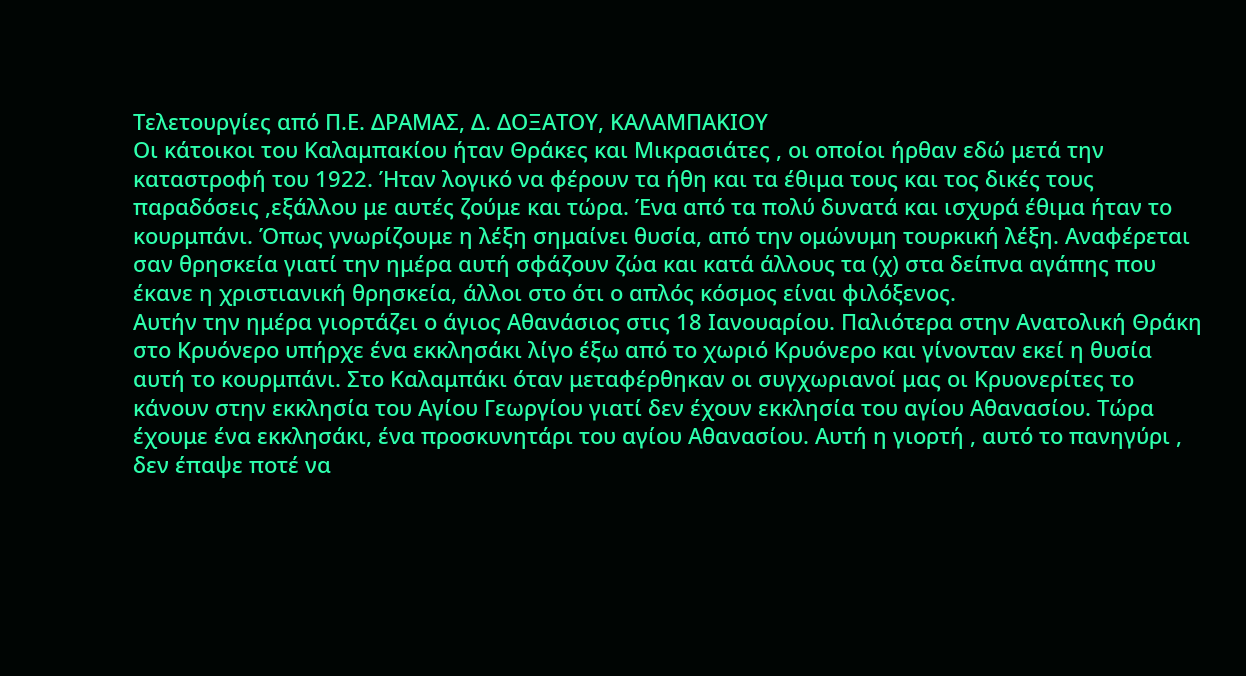Τελετουργίες από Π.Ε. ΔΡΑΜΑΣ, Δ. ΔΟΞΑΤΟΥ, ΚΑΛΑΜΠΑΚΙΟΥ
Οι κάτοικοι του Καλαμπακίου ήταν Θράκες και Μικρασιάτες , οι οποίοι ήρθαν εδώ μετά την καταστροφή του 1922. Ήταν λογικό να φέρουν τα ήθη και τα έθιμα τους και τος δικές τους παραδόσεις ,εξάλλου με αυτές ζούμε και τώρα. Ένα από τα πολύ δυνατά και ισχυρά έθιμα ήταν το κουρμπάνι. Όπως γνωρίζουμε η λέξη σημαίνει θυσία, από την ομώνυμη τουρκική λέξη. Αναφέρεται σαν θρησκεία γιατί την ημέρα αυτή σφάζουν ζώα και κατά άλλους τα (χ) στα δείπνα αγάπης που έκανε η χριστιανική θρησκεία, άλλοι στο ότι ο απλός κόσμος είναι φιλόξενος.
Αυτήν την ημέρα γιορτάζει ο άγιος Αθανάσιος στις 18 Ιανουαρίου. Παλιότερα στην Ανατολική Θράκη στο Κρυόνερο υπήρχε ένα εκκλησάκι λίγο έξω από το χωριό Κρυόνερο και γίνονταν εκεί η θυσία αυτή το κουρμπάνι. Στο Καλαμπάκι όταν μεταφέρθηκαν οι συγχωριανοί μας οι Κρυονερίτες το κάνουν στην εκκλησία του Αγίου Γεωργίου γιατί δεν έχουν εκκλησία του αγίου Αθανασίου. Τώρα έχουμε ένα εκκλησάκι, ένα προσκυνητάρι του αγίου Αθανασίου. Αυτή η γιορτή , αυτό το πανηγύρι , δεν έπαψε ποτέ να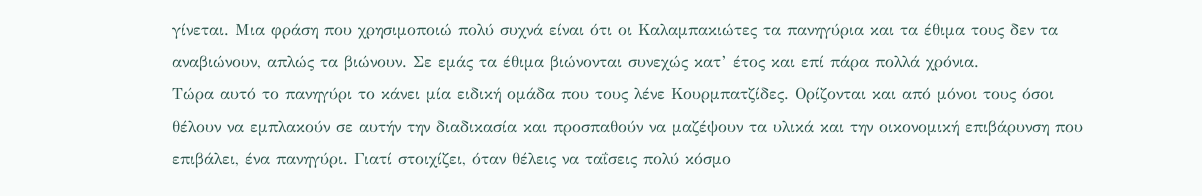γίνεται. Μια φράση που χρησιμοποιώ πολύ συχνά είναι ότι οι Καλαμπακιώτες τα πανηγύρια και τα έθιμα τους δεν τα αναβιώνουν, απλώς τα βιώνουν. Σε εμάς τα έθιμα βιώνονται συνεχώς κατ’ έτος και επί πάρα πολλά χρόνια.
Τώρα αυτό το πανηγύρι το κάνει μία ειδική ομάδα που τους λένε Κουρμπατζίδες. Ορίζονται και από μόνοι τους όσοι θέλουν να εμπλακούν σε αυτήν την διαδικασία και προσπαθούν να μαζέψουν τα υλικά και την οικονομική επιβάρυνση που επιβάλει, ένα πανηγύρι. Γιατί στοιχίζει, όταν θέλεις να ταΐσεις πολύ κόσμο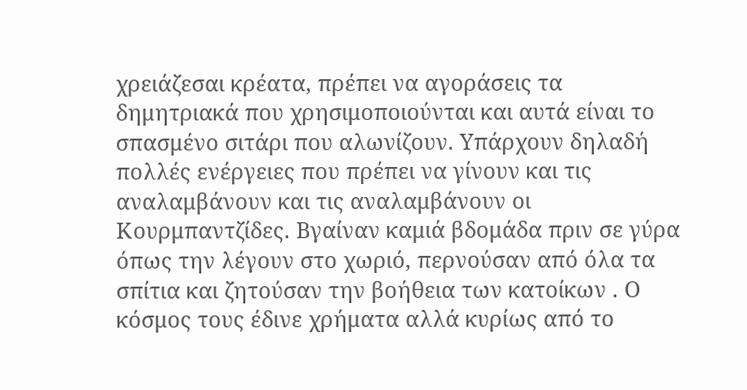χρειάζεσαι κρέατα, πρέπει να αγοράσεις τα δημητριακά που χρησιμοποιούνται και αυτά είναι το σπασμένο σιτάρι που αλωνίζουν. Υπάρχουν δηλαδή πολλές ενέργειες που πρέπει να γίνουν και τις αναλαμβάνουν και τις αναλαμβάνουν οι Κουρμπαντζίδες. Βγαίναν καμιά βδομάδα πριν σε γύρα όπως την λέγουν στο χωριό, περνούσαν από όλα τα σπίτια και ζητούσαν την βοήθεια των κατοίκων . Ο κόσμος τους έδινε χρήματα αλλά κυρίως από το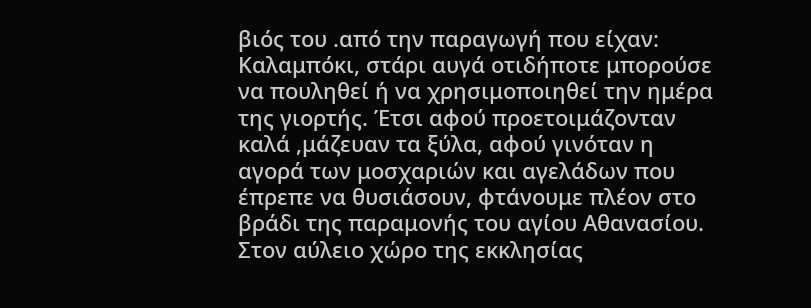βιός του .από την παραγωγή που είχαν: Καλαμπόκι, στάρι αυγά οτιδήποτε μπορούσε να πουληθεί ή να χρησιμοποιηθεί την ημέρα της γιορτής. Έτσι αφού προετοιμάζονταν καλά ,μάζευαν τα ξύλα, αφού γινόταν η αγορά των μοσχαριών και αγελάδων που έπρεπε να θυσιάσουν, φτάνουμε πλέον στο βράδι της παραμονής του αγίου Αθανασίου.
Στον αύλειο χώρο της εκκλησίας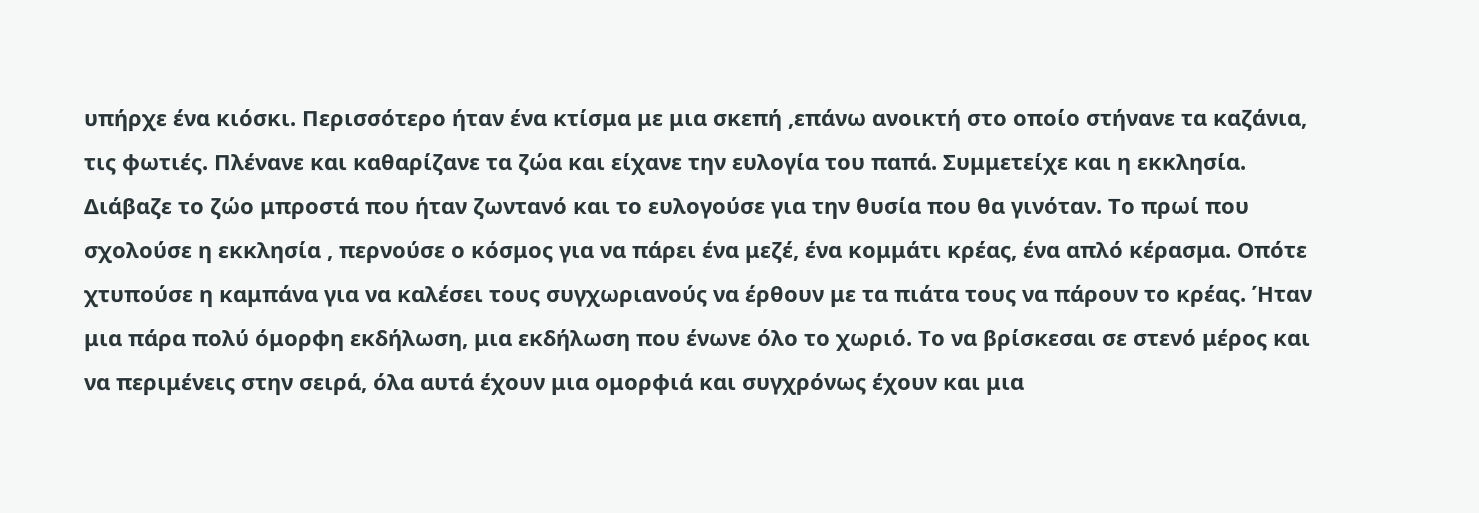υπήρχε ένα κιόσκι. Περισσότερο ήταν ένα κτίσμα με μια σκεπή ,επάνω ανοικτή στο οποίο στήνανε τα καζάνια, τις φωτιές. Πλένανε και καθαρίζανε τα ζώα και είχανε την ευλογία του παπά. Συμμετείχε και η εκκλησία. Διάβαζε το ζώο μπροστά που ήταν ζωντανό και το ευλογούσε για την θυσία που θα γινόταν. Το πρωί που σχολούσε η εκκλησία , περνούσε ο κόσμος για να πάρει ένα μεζέ, ένα κομμάτι κρέας, ένα απλό κέρασμα. Οπότε χτυπούσε η καμπάνα για να καλέσει τους συγχωριανούς να έρθουν με τα πιάτα τους να πάρουν το κρέας. Ήταν μια πάρα πολύ όμορφη εκδήλωση, μια εκδήλωση που ένωνε όλο το χωριό. Το να βρίσκεσαι σε στενό μέρος και να περιμένεις στην σειρά, όλα αυτά έχουν μια ομορφιά και συγχρόνως έχουν και μια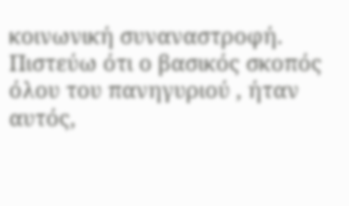κοινωνική συναναστροφή. Πιστεύω ότι ο βασικός σκοπός όλου του πανηγυριού , ήταν αυτός,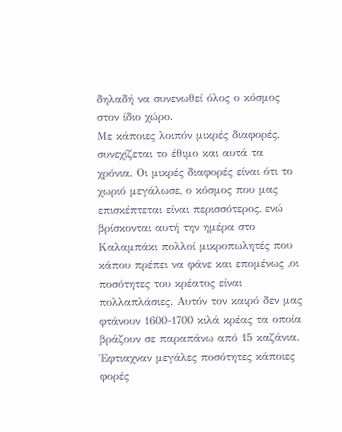δηλαδή να συνενωθεί όλος ο κόσμος στον ίδιο χώρο.
Με κάποιες λοιπόν μικρές διαφορές, συνεχίζεται το έθιμο και αυτά τα χρόνια. Οι μικρές διαφορές είναι ότι το χωριό μεγάλωσε, ο κόσμος που μας επισκέπτεται είναι περισσότερος, ενώ βρίσκονται αυτή την ημέρα στο Καλαμπάκι πολλοί μικροπωλητές που κάπου πρέπει να φάνε και επομένως ,οι ποσότητες του κρέατος είναι πολλαπλάσιες. Αυτόν τον καιρό δεν μας φτάνουν 1600-1700 κιλά κρέας τα οποία βράζουν σε παραπάνω από 15 καζάνια. Έφτιαχναν μεγάλες ποσότητες κάποιες φορές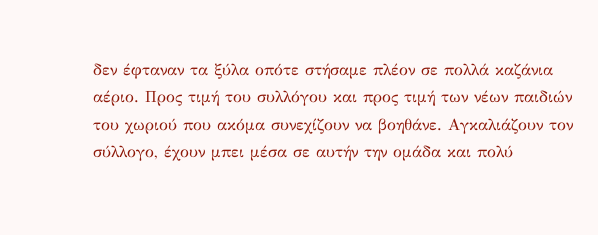δεν έφταναν τα ξύλα οπότε στήσαμε πλέον σε πολλά καζάνια αέριο. Προς τιμή του συλλόγου και προς τιμή των νέων παιδιών του χωριού που ακόμα συνεχίζουν να βοηθάνε. Αγκαλιάζουν τον σύλλογο, έχουν μπει μέσα σε αυτήν την ομάδα και πολύ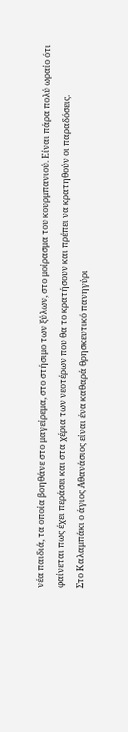νέα παιδιά, τα οποία βοηθάνε στο μαγείρεμα, στο στήσιμο των ξύλων, στο μοίρασμα του κουρμπανιού. Είναι πάρα πολύ ωραίο ότι φαίνεται πως έχει περάσει και στα χέρια των νεοτέρων που θα το κρατήσουν και πρέπει να κρατηθούν οι παραδόσεις.
Στο Καλαμπάκι ο άγιος Αθανάσιος είναι ένα καθαρά θρησκευτικό πανηγύρι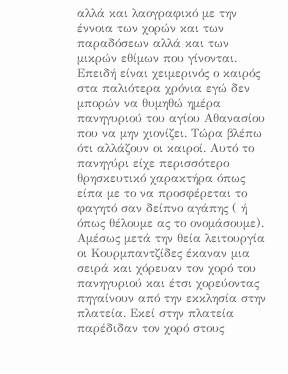αλλά και λαογραφικό με την έννοια των χορών και των παραδόσεων αλλά και των μικρών εθίμων που γίνονται. Επειδή είναι χειμερινός ο καιρός στα παλιότερα χρόνια εγώ δεν μπορών να θυμηθώ ημέρα πανηγυριού του αγίου Αθανασίου που να μην χιονίζει. Τώρα βλέπω ότι αλλάζουν οι καιροί. Αυτό το πανηγύρι είχε περισσότερο θρησκευτικό χαρακτήρα όπως είπα με το να προσφέρεται το φαγητό σαν δείπνο αγάπης ( ή όπως θέλουμε ας το ονομάσουμε). Αμέσως μετά την θεία λειτουργία οι Κουρμπαντζίδες έκαναν μια σειρά και χόρευαν τον χορό του πανηγυριού και έτσι χορεύοντας πηγαίνουν από την εκκλησία στην πλατεία. Εκεί στην πλατεία παρέδιδαν τον χορό στους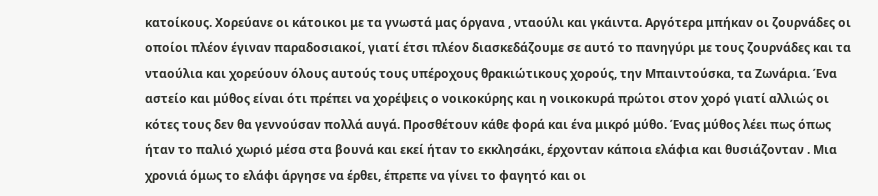κατοίκους. Χορεύανε οι κάτοικοι με τα γνωστά μας όργανα , νταούλι και γκάιντα. Αργότερα μπήκαν οι ζουρνάδες οι οποίοι πλέον έγιναν παραδοσιακοί, γιατί έτσι πλέον διασκεδάζουμε σε αυτό το πανηγύρι με τους ζουρνάδες και τα νταούλια και χορεύουν όλους αυτούς τους υπέροχους θρακιώτικους χορούς, την Μπαιντούσκα, τα Ζωνάρια. Ένα αστείο και μύθος είναι ότι πρέπει να χορέψεις ο νοικοκύρης και η νοικοκυρά πρώτοι στον χορό γιατί αλλιώς οι κότες τους δεν θα γεννούσαν πολλά αυγά. Προσθέτουν κάθε φορά και ένα μικρό μύθο. Ένας μύθος λέει πως όπως ήταν το παλιό χωριό μέσα στα βουνά και εκεί ήταν το εκκλησάκι, έρχονταν κάποια ελάφια και θυσιάζονταν . Μια χρονιά όμως το ελάφι άργησε να έρθει, έπρεπε να γίνει το φαγητό και οι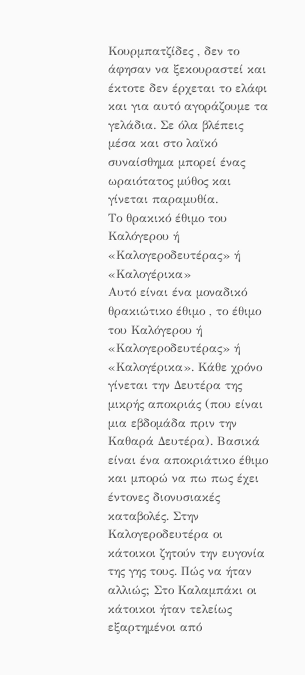Κουρμπατζίδες , δεν το άφησαν να ξεκουραστεί και έκτοτε δεν έρχεται το ελάφι και για αυτό αγοράζουμε τα γελάδια. Σε όλα βλέπεις μέσα και στο λαϊκό συναίσθημα μπορεί ένας ωραιότατος μύθος και γίνεται παραμυθία.
Το θρακικό έθιμο του Καλόγερου ή «Καλογεροδευτέρας» ή «Καλογέρικα»
Αυτό είναι ένα μοναδικό θρακιώτικο έθιμο , το έθιμο του Καλόγερου ή «Καλογεροδευτέρας» ή «Καλογέρικα». Κάθε χρόνο γίνεται την Δευτέρα της μικρής αποκριάς (που είναι μια εβδομάδα πριν την Καθαρά Δευτέρα). Βασικά είναι ένα αποκριάτικο έθιμο και μπορώ να πω πως έχει έντονες διονυσιακές καταβολές. Στην Καλογεροδευτέρα οι κάτοικοι ζητούν την ευγονία της γης τους. Πώς να ήταν αλλιώς; Στο Καλαμπάκι οι κάτοικοι ήταν τελείως εξαρτημένοι από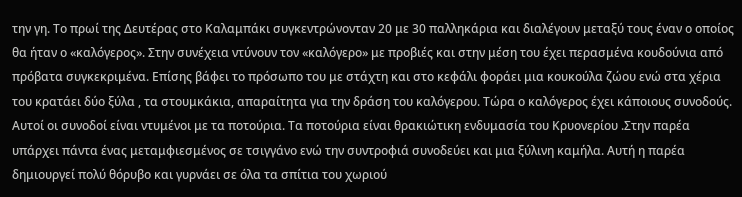την γη. Το πρωί της Δευτέρας στο Καλαμπάκι συγκεντρώνονταν 20 με 30 παλληκάρια και διαλέγουν μεταξύ τους έναν ο οποίος θα ήταν ο «καλόγερος». Στην συνέχεια ντύνουν τον «καλόγερο» με προβιές και στην μέση του έχει περασμένα κουδούνια από πρόβατα συγκεκριμένα. Επίσης βάφει το πρόσωπο του με στάχτη και στο κεφάλι φοράει μια κουκούλα ζώου ενώ στα χέρια του κρατάει δύο ξύλα , τα στουμκάκια, απαραίτητα για την δράση του καλόγερου. Τώρα ο καλόγερος έχει κάποιους συνοδούς. Αυτοί οι συνοδοί είναι ντυμένοι με τα ποτούρια. Τα ποτούρια είναι θρακιώτικη ενδυμασία του Κρυονερίου .Στην παρέα υπάρχει πάντα ένας μεταμφιεσμένος σε τσιγγάνο ενώ την συντροφιά συνοδεύει και μια ξύλινη καμήλα. Αυτή η παρέα δημιουργεί πολύ θόρυβο και γυρνάει σε όλα τα σπίτια του χωριού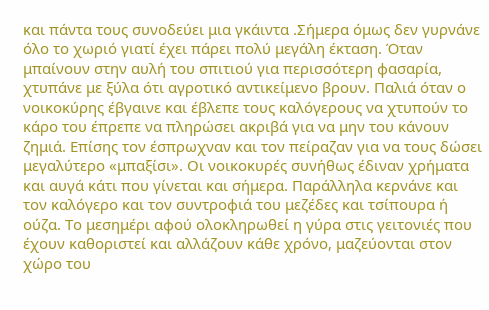και πάντα τους συνοδεύει μια γκάιντα .Σήμερα όμως δεν γυρνάνε όλο το χωριό γιατί έχει πάρει πολύ μεγάλη έκταση. Όταν μπαίνουν στην αυλή του σπιτιού για περισσότερη φασαρία, χτυπάνε με ξύλα ότι αγροτικό αντικείμενο βρουν. Παλιά όταν ο νοικοκύρης έβγαινε και έβλεπε τους καλόγερους να χτυπούν το κάρο του έπρεπε να πληρώσει ακριβά για να μην του κάνουν ζημιά. Επίσης τον έσπρωχναν και τον πείραζαν για να τους δώσει μεγαλύτερο «μπαξίσι». Οι νοικοκυρές συνήθως έδιναν χρήματα και αυγά κάτι που γίνεται και σήμερα. Παράλληλα κερνάνε και τον καλόγερο και τον συντροφιά του μεζέδες και τσίπουρα ή ούζα. Το μεσημέρι αφού ολοκληρωθεί η γύρα στις γειτονιές που έχουν καθοριστεί και αλλάζουν κάθε χρόνο, μαζεύονται στον χώρο του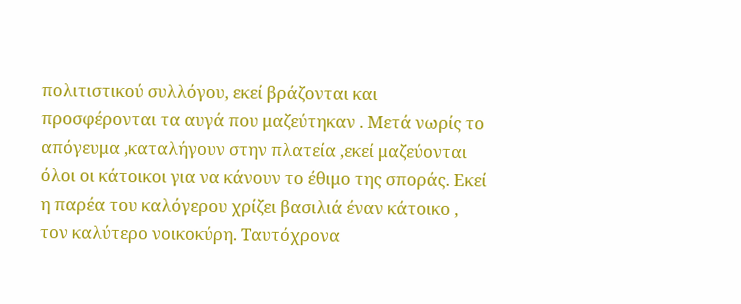πολιτιστικού συλλόγου, εκεί βράζονται και προσφέρονται τα αυγά που μαζεύτηκαν . Μετά νωρίς το απόγευμα ,καταλήγουν στην πλατεία ,εκεί μαζεύονται όλοι οι κάτοικοι για να κάνουν το έθιμο της σποράς. Εκεί η παρέα του καλόγερου χρίζει βασιλιά έναν κάτοικο , τον καλύτερο νοικοκύρη. Ταυτόχρονα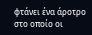φτάνει ένα άροτρο στο οποίο οι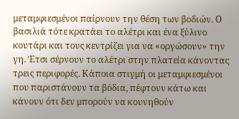μεταμφιεσμένοι παίρνουν την θέση των βοδιών. Ο βασιλιά τότε κρατάει το αλέτρι και ένα ξύλινο κουτάρι και τους κεντρίζει για να «οργώσουν» την γη. Έτσι σέρνουν το αλέτρι στην πλατεία κάνοντας τρεις περιφορές. Κάποια στιγμή οι μεταμφιεσμένοι που παριστάνουν τα βόδια, πέφτουν κάτω και κάνουν ότι δεν μπορούν να κουνηθούν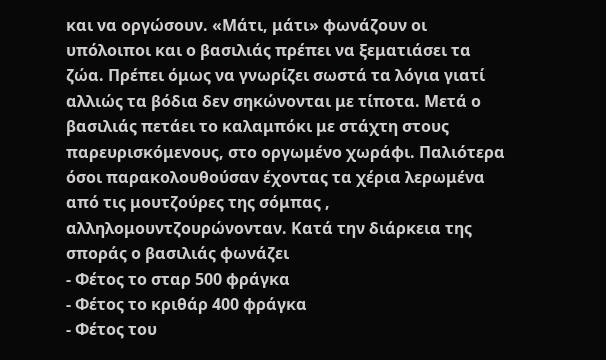και να οργώσουν. «Μάτι, μάτι» φωνάζουν οι υπόλοιποι και ο βασιλιάς πρέπει να ξεματιάσει τα ζώα. Πρέπει όμως να γνωρίζει σωστά τα λόγια γιατί αλλιώς τα βόδια δεν σηκώνονται με τίποτα. Μετά ο βασιλιάς πετάει το καλαμπόκι με στάχτη στους παρευρισκόμενους, στο οργωμένο χωράφι. Παλιότερα όσοι παρακολουθούσαν έχοντας τα χέρια λερωμένα από τις μουτζούρες της σόμπας , αλληλομουντζουρώνονταν. Κατά την διάρκεια της σποράς ο βασιλιάς φωνάζει
- Φέτος το σταρ 500 φράγκα
- Φέτος το κριθάρ 400 φράγκα
- Φέτος του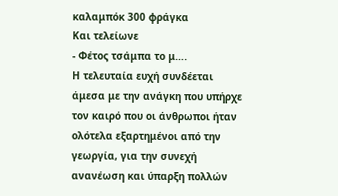καλαμπόκ 300 φράγκα
Και τελείωνε
- Φέτος τσάμπα το μ….
Η τελευταία ευχή συνδέεται άμεσα με την ανάγκη που υπήρχε τον καιρό που οι άνθρωποι ήταν ολότελα εξαρτημένοι από την γεωργία, για την συνεχή ανανέωση και ύπαρξη πολλών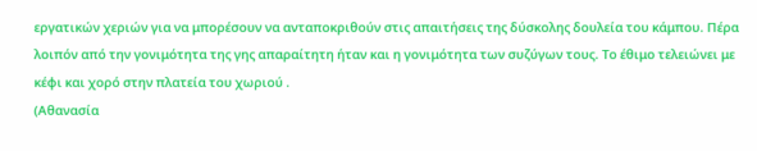εργατικών χεριών για να μπορέσουν να ανταποκριθούν στις απαιτήσεις της δύσκολης δουλεία του κάμπου. Πέρα λοιπόν από την γονιμότητα της γης απαραίτητη ήταν και η γονιμότητα των συζύγων τους. Το έθιμο τελειώνει με κέφι και χορό στην πλατεία του χωριού .
(Αθανασία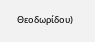Θεοδωρίδου)